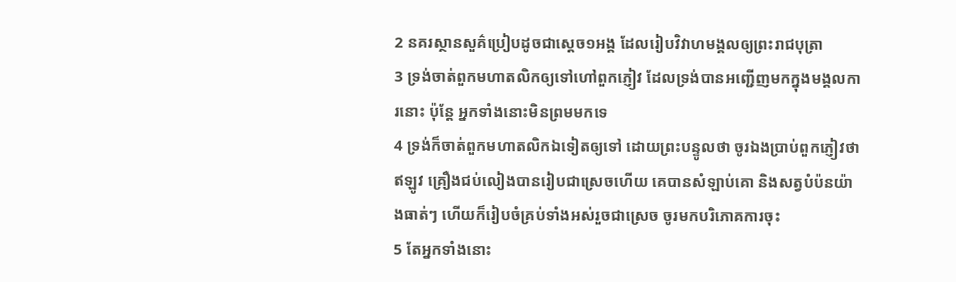2 នគរស្ថានសួគ៌ប្រៀបដូចជាស្តេច១អង្គ ដែលរៀបវិវាហមង្គលឲ្យព្រះរាជបុត្រា
3 ទ្រង់ចាត់ពួកមហាតលិកឲ្យទៅហៅពួកភ្ញៀវ ដែលទ្រង់បានអញ្ជើញមកក្នុងមង្គលការនោះ ប៉ុន្តែ អ្នកទាំងនោះមិនព្រមមកទេ
4 ទ្រង់ក៏ចាត់ពួកមហាតលិកឯទៀតឲ្យទៅ ដោយព្រះបន្ទូលថា ចូរឯងប្រាប់ពួកភ្ញៀវថា ឥឡូវ គ្រឿងជប់លៀងបានរៀបជាស្រេចហើយ គេបានសំឡាប់គោ និងសត្វបំប៉នយ៉ាងធាត់ៗ ហើយក៏រៀបចំគ្រប់ទាំងអស់រួចជាស្រេច ចូរមកបរិភោគការចុះ
5 តែអ្នកទាំងនោះ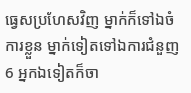ធ្វេសប្រហែសវិញ ម្នាក់ក៏ទៅឯចំការខ្លួន ម្នាក់ទៀតទៅឯការជំនួញ
6 អ្នកឯទៀតក៏ចា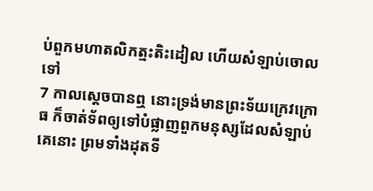ប់ពួកមហាតលិកត្មះតិះដៀល ហើយសំឡាប់ចោលទៅ
7 កាលស្តេចបានឮ នោះទ្រង់មានព្រះទ័យក្រេវក្រោធ ក៏ចាត់ទ័ពឲ្យទៅបំផ្លាញពួកមនុស្សដែលសំឡាប់គេនោះ ព្រមទាំងដុតទី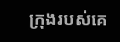ក្រុងរបស់គេ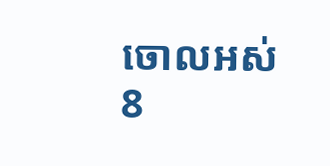ចោលអស់
8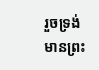រួចទ្រង់មានព្រះ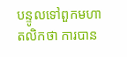បន្ទូលទៅពួកមហាតលិកថា ការបាន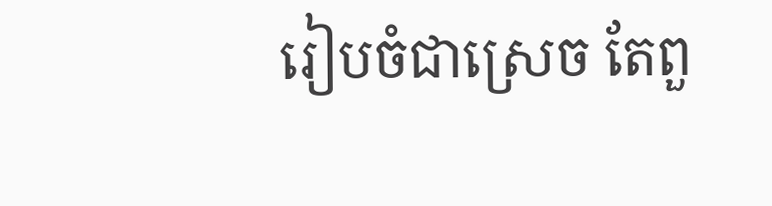រៀបចំជាស្រេច តែពួ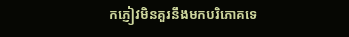កភ្ញៀវមិនគួរនឹងមកបរិភោគទេ